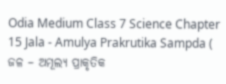Odia Medium Class 7 Science Chapter 15 Jala - Amulya Prakrutika Sampda ( ଜଳ – ଅମୂଲ୍ୟ ପ୍ରାକୃତିକ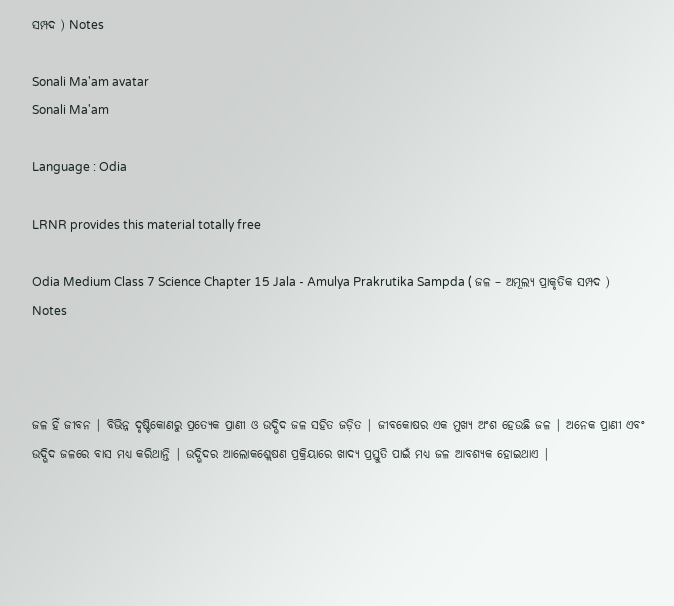ସମ୍ପଦ ) Notes

Sonali Ma'am avatar
Sonali Ma'am

Language : Odia

LRNR provides this material totally free

Odia Medium Class 7 Science Chapter 15 Jala - Amulya Prakrutika Sampda ( ଜଳ – ଅମୂଲ୍ୟ ପ୍ରାକୃତିକ ସମ୍ପଦ ) Notes



ଜଳ ହିଁ ଜୀବନ | ବିଭିନ୍ନ ଦୃଷ୍ଟିକୋଣରୁ ପ୍ରତ୍ୟେକ ପ୍ରାଣୀ ଓ ଉଦ୍ଭିଦ ଜଳ ସହିତ ଜଡ଼ିତ | ଜୀବକୋଷର ଏକ ମୁଖ୍ୟ ଅଂଶ ହେଉଛି ଜଳ | ଅନେକ ପ୍ରାଣୀ ଏବଂ ଉଦ୍ଭିଦ ଜଳରେ ବାସ ମଧ୍ୟ କରିଥାନ୍ତି | ଉଦ୍ଭିଦର ଆଲୋକଶ୍ଲେଷଣ ପ୍ରକ୍ରିୟାରେ ଖାଦ୍ୟ ପ୍ରସ୍ତୁତି ପାଇଁ ମଧ୍ୟ ଜଳ ଆବଶ୍ୟକ ହୋଇଥାଏ |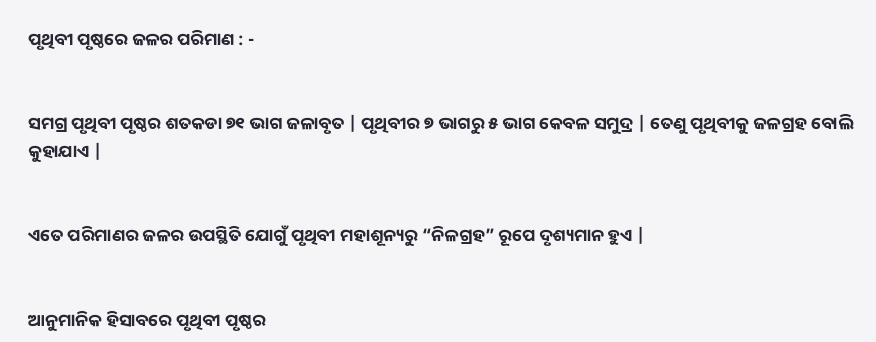ପୃଥିବୀ ପୃଷ୍ଠରେ ଜଳର ପରିମାଣ : -


ସମଗ୍ର ପୃଥିବୀ ପୃଷ୍ଠର ଶତକଡା ୭୧ ଭାଗ ଜଳାବୃତ | ପୃଥିବୀର ୭ ଭାଗରୁ ୫ ଭାଗ କେବଳ ସମୁଦ୍ର | ତେଣୁ ପୃଥିବୀକୁ ଜଳଗ୍ରହ ବୋଲି କୁହାଯାଏ |


ଏତେ ପରିମାଣର ଜଳର ଉପସ୍ଥିତି ଯୋଗୁଁ ପୃଥିବୀ ମହାଶୂନ୍ୟରୁ “ନିଳଗ୍ରହ” ରୂପେ ଦୃଶ୍ୟମାନ ହୁଏ |


ଆନୁମାନିକ ହିସାବରେ ପୃଥିବୀ ପୃଷ୍ଠର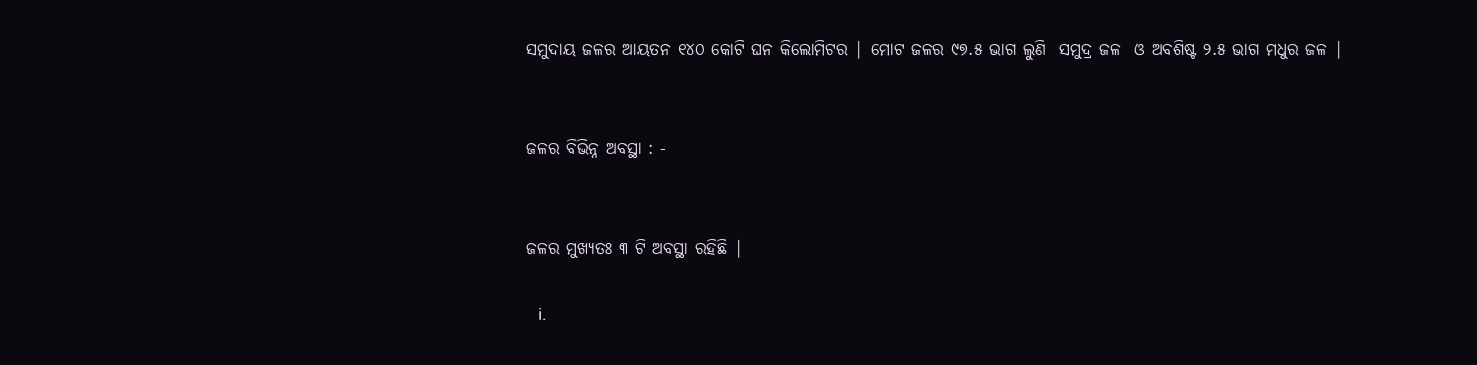ସମୁଦାୟ ଜଳର ଆୟତନ ୧୪୦ କୋଟି ଘନ କିଲୋମିଟର | ମୋଟ ଜଳର ୯୭.୫ ଭାଗ ଲୁଣି  ସମୁଦ୍ର ଜଳ  ଓ ଅବଶିଷ୍ଟ ୨.୫ ଭାଗ ମଧୁର ଜଳ |


ଜଳର ବିଭିନ୍ନ ଅବସ୍ଥା : -


ଜଳର ମୁଖ୍ୟତଃ ୩ ଟି ଅବସ୍ଥା ରହିଛି |

   i.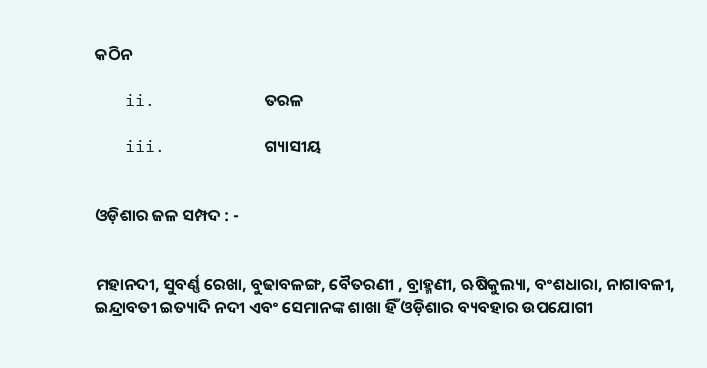କଠିନ

   ii.           ତରଳ

   iii.          ଗ୍ୟାସୀୟ


ଓଡ଼ିଶାର ଜଳ ସମ୍ପଦ : -


ମହାନଦୀ, ସୁବର୍ଣ୍ଣ ରେଖା, ବୁଢାବଳଙ୍ଗ, ବୈତରଣୀ , ବ୍ରାହ୍ମଣୀ, ଋଷିକୁଲ୍ୟା, ବଂଶଧାରା, ନାଗାବଳୀ, ଇନ୍ଦ୍ରାବତୀ ଇତ୍ୟାଦି ନଦୀ ଏବଂ ସେମାନଙ୍କ ଶାଖା ହିଁ ଓଡ଼ିଶାର ବ୍ୟବହାର ଉପଯୋଗୀ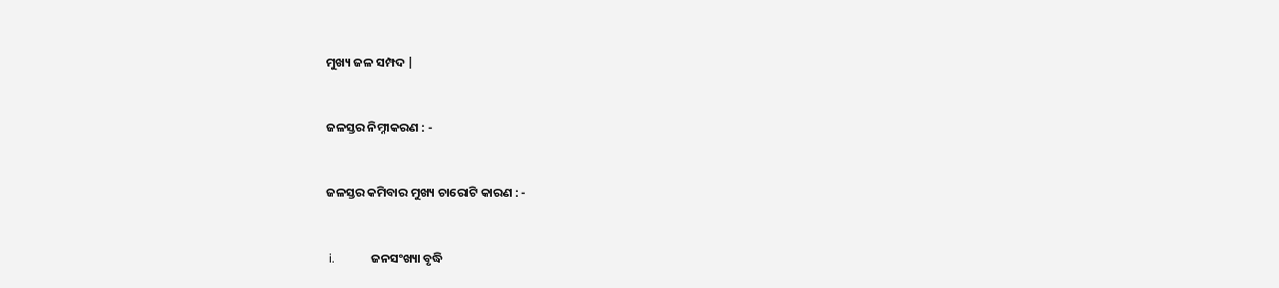ମୁଖ୍ୟ ଜଳ ସମ୍ପଦ |


ଜଳସ୍ତର ନିମ୍ନୀକରଣ : -


ଜଳସ୍ତର କମିବାର ମୁଖ୍ୟ ଚାରୋଟି କାରଣ : -


 i.            ଜନସଂଖ୍ୟା ବୃଦ୍ଧି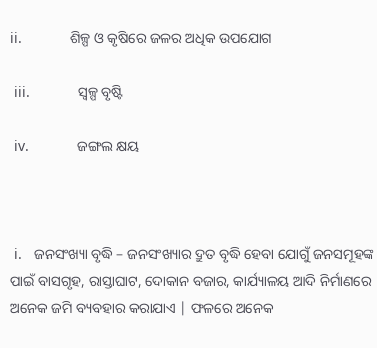ii.            ଶିଳ୍ପ ଓ କୃଷିରେ ଜଳର ଅଧିକ ଉପଯୋଗ

 iii.            ସ୍ୱଳ୍ପ ବୃଷ୍ଟି

 iv.            ଜଙ୍ଗଲ କ୍ଷୟ



 i.   ଜନସଂଖ୍ୟା ବୃଦ୍ଧି – ଜନସଂଖ୍ୟାର ଦ୍ରୁତ ବୃଦ୍ଧି ହେବା ଯୋଗୁଁ ଜନସମୂହଙ୍କ ପାଇଁ ବାସଗୃହ, ରାସ୍ତାଘାଟ, ଦୋକାନ ବଜାର, କାର୍ଯ୍ୟାଳୟ ଆଦି ନିର୍ମାଣରେ ଅନେକ ଜମି ବ୍ୟବହାର କରାଯାଏ | ଫଳରେ ଅନେକ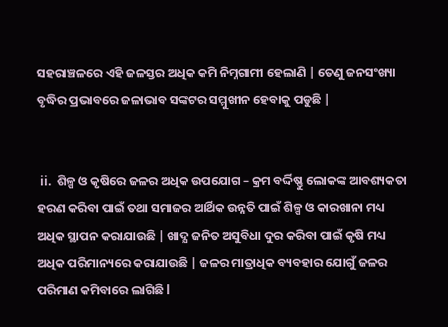ସହରାଞ୍ଚଳରେ ଏହି ଜଳସ୍ତର ଅଧିକ କମି ନିମ୍ନଗାମୀ ହେଲାଣି | ତେଣୁ ଜନସଂଖ୍ୟା ବୃଦ୍ଧିର ପ୍ରଭାବରେ ଜଳାଭାବ ସଙ୍କଟର ସମ୍ମୁଖୀନ ହେବାକୁ ପଡୁଛି |


 ii.  ଶିଳ୍ପ ଓ କୃଷିରେ ଜଳର ଅଧିକ ଉପଯୋଗ – କ୍ରମ ବର୍ଦ୍ଦିଷ୍ଣୁ ଲୋକଙ୍କ ଆବଶ୍ୟକତା ହରଣ କରିବା ପାଇଁ ତଥା ସମାଜର ଆର୍ଥିକ ଉନ୍ନତି ପାଇଁ ଶିଳ୍ପ ଓ କାରଖାନା ମଧ୍ୟ ଅଧିକ ସ୍ଥାପନ କରାଯାଉଛି | ଖାଦ୍ଯ ଜନିତ ଅସୁବିଧା ଦୁର କରିବା ପାଇଁ କୃଷି ମଧ୍ୟ ଅଧିକ ପରିମାନ୍ୟରେ କରାଯାଉଛି | ଜଳର ମାତ୍ରାଧିକ ବ୍ୟବହାର ଯୋଗୁଁ ଜଳର ପରିମାଣ କମିବାରେ ଲାଗିଛି l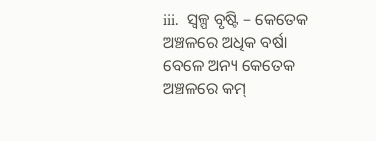iii.  ସ୍ୱଳ୍ପ ବୃଷ୍ଟି – କେତେକ ଅଞ୍ଚଳରେ ଅଧିକ ବର୍ଷା ବେଳେ ଅନ୍ୟ କେତେକ ଅଞ୍ଚଳରେ କମ୍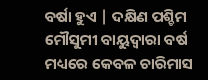ବର୍ଷା ହୁଏ | ଦକ୍ଷିଣ ପଶ୍ଚିମ ମୌସୁମୀ ବାୟୁଦ୍ଵାରା ବର୍ଷ ମଧ୍ୟରେ କେବଳ ଚାରିମାସ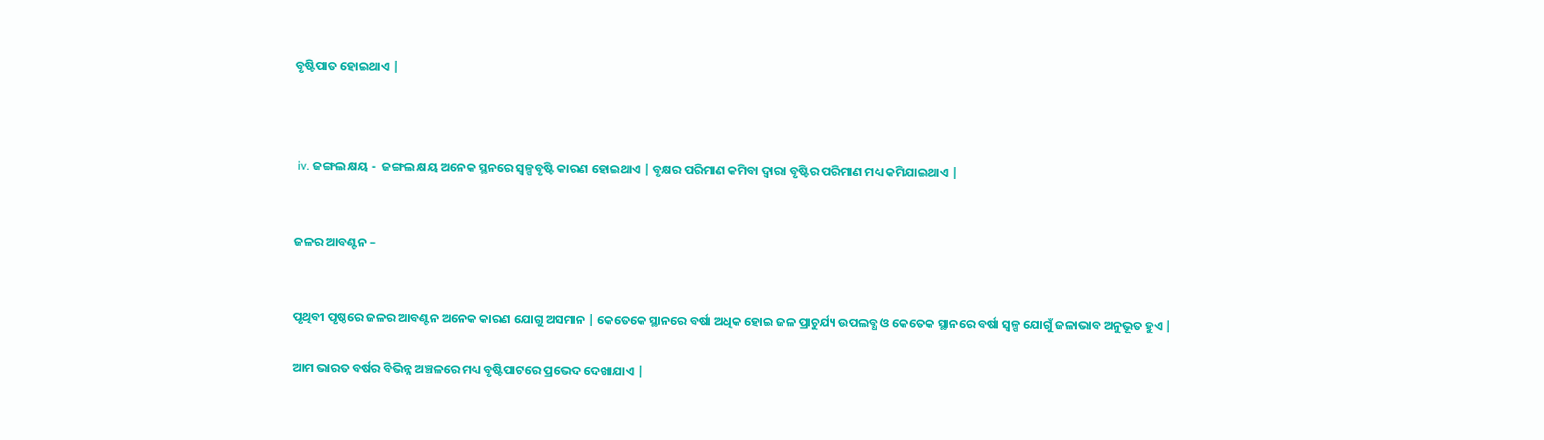ବୃଷ୍ଟିପାତ ହୋଇଥାଏ |



 iv. ଜଙ୍ଗଲ କ୍ଷୟ -  ଜଙ୍ଗଲ କ୍ଷୟ ଅନେକ ସ୍ଥନରେ ସ୍ୱଳ୍ପବୃଷ୍ଟି କାରଣ ହୋଇଥାଏ | ବୃକ୍ଷର ପରିମାଣ କମିବା ଦ୍ଵାରା ବୃଷ୍ଟିର ପରିମାଣ ମଧ୍ୟ କମିଯାଇଥାଏ |


ଜଳର ଆବଣ୍ଟନ –


ପୃଥିବୀ ପୃଷ୍ଠରେ ଜଳର ଆବଣ୍ଟନ ଅନେକ କାରଣ ଯୋଗୁ ଅସମାନ | କେତେକେ ସ୍ଥାନରେ ବର୍ଷା ଅଧିକ ହୋଇ ଜଳ ପ୍ରାଚୁର୍ଯ୍ୟ ଉପଲବ୍ଧ ଓ କେତେକ ସ୍ଥାନରେ ବର୍ଷା ସ୍ୱଳ୍ପ ଯୋଗୁଁ ଜଳାଭାବ ଅନୁଭୂତ ହୁଏ |

ଆମ ଭାରତ ବର୍ଷର ବିଭିନ୍ନ ଅଞ୍ଚଳରେ ମଧ୍ୟ ବୃଷ୍ଟିପାଟରେ ପ୍ରଭେଦ ଦେଖାଯାଏ |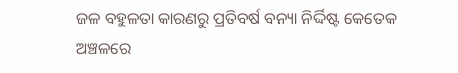ଜଳ ବହୁଳତା କାରଣରୁ ପ୍ରତିବର୍ଷ ବନ୍ୟା ନିର୍ଦ୍ଦିଷ୍ଟ କେତେକ ଅଞ୍ଚଳରେ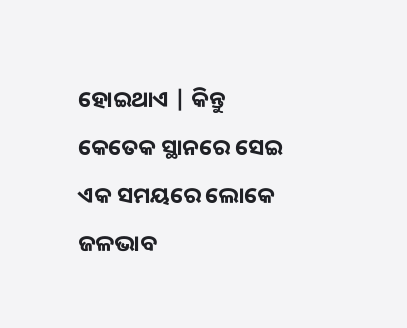ହୋଇଥାଏ | କିନ୍ତୁ କେତେକ ସ୍ଥାନରେ ସେଇ ଏକ ସମୟରେ ଲୋକେ ଜଳଭାବ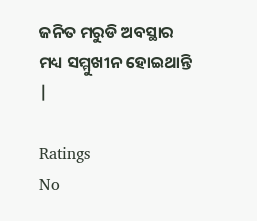ଜନିତ ମରୁଡି ଅବସ୍ଥାର ମଧ୍ୟ ସମ୍ମୁଖୀନ ହୋଇଥାନ୍ତି |

Ratings
No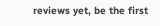reviews yet, be the first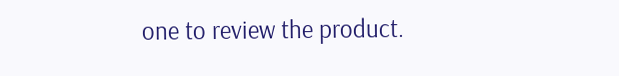one to review the product.